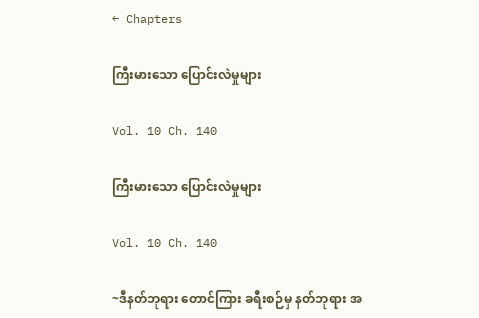← Chapters

ကြီးမားသော ပြောင်းလဲမှုများ

Vol. 10 Ch. 140

ကြီးမားသော ပြောင်းလဲမှုများ

Vol. 10 Ch. 140

~ဒီနတ်ဘုရား တောင်ကြား ခရီးစဉ်မှ နတ်ဘုရား အ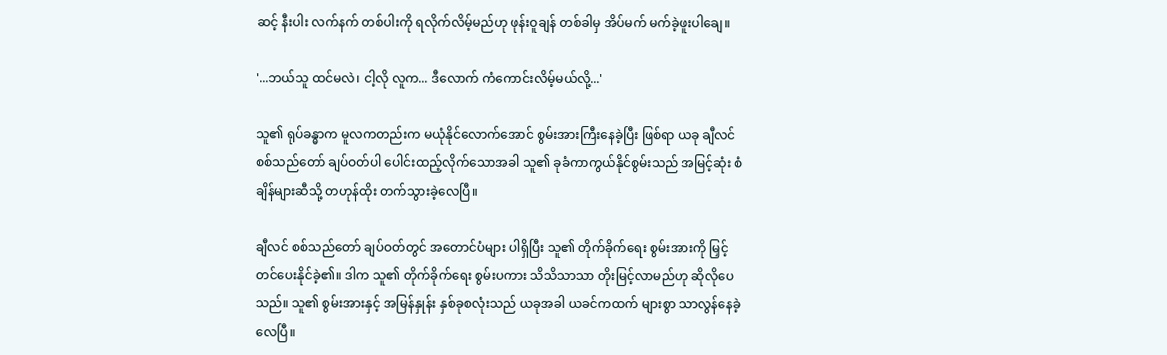ဆင့် နီးပါး လက်နက် တစ်ပါးကို ရလိုက်လိမ့်မည်ဟု ဖုန်းဝူချန် တစ်ခါမှ အိပ်မက် မက်ခဲ့ဖူးပါချေ။

'...ဘယ်သူ ထင်မလဲ၊ ငါ့လို လူက... ဒီလောက် ကံကောင်းလိမ့်မယ်လို့...'

သူ၏ ရုပ်ခန္ဓာက မူလကတည်းက မယုံနိုင်လောက်အောင် စွမ်းအားကြီးနေခဲ့ပြီး ဖြစ်ရာ ယခု ချီလင် စစ်သည်တော် ချပ်ဝတ်ပါ ပေါင်းထည့်လိုက်သောအခါ သူ၏ ခုခံကာကွယ်နိုင်စွမ်းသည် အမြင့်ဆုံး စံချိန်များဆီသို့ တဟုန်ထိုး တက်သွားခဲ့လေပြီ။

ချီလင် စစ်သည်တော် ချပ်ဝတ်တွင် အတောင်ပံများ ပါရှိပြီး သူ၏ တိုက်ခိုက်ရေး စွမ်းအားကို မြှင့်တင်ပေးနိုင်ခဲ့၏။ ဒါက သူ၏ တိုက်ခိုက်ရေး စွမ်းပကား သိသိသာသာ တိုးမြင့်လာမည်ဟု ဆိုလိုပေသည်။ သူ၏ စွမ်းအားနှင့် အမြန်နှုန်း နှစ်ခုစလုံးသည် ယခုအခါ ယခင်ကထက် များစွာ သာလွန်နေခဲ့လေပြီ။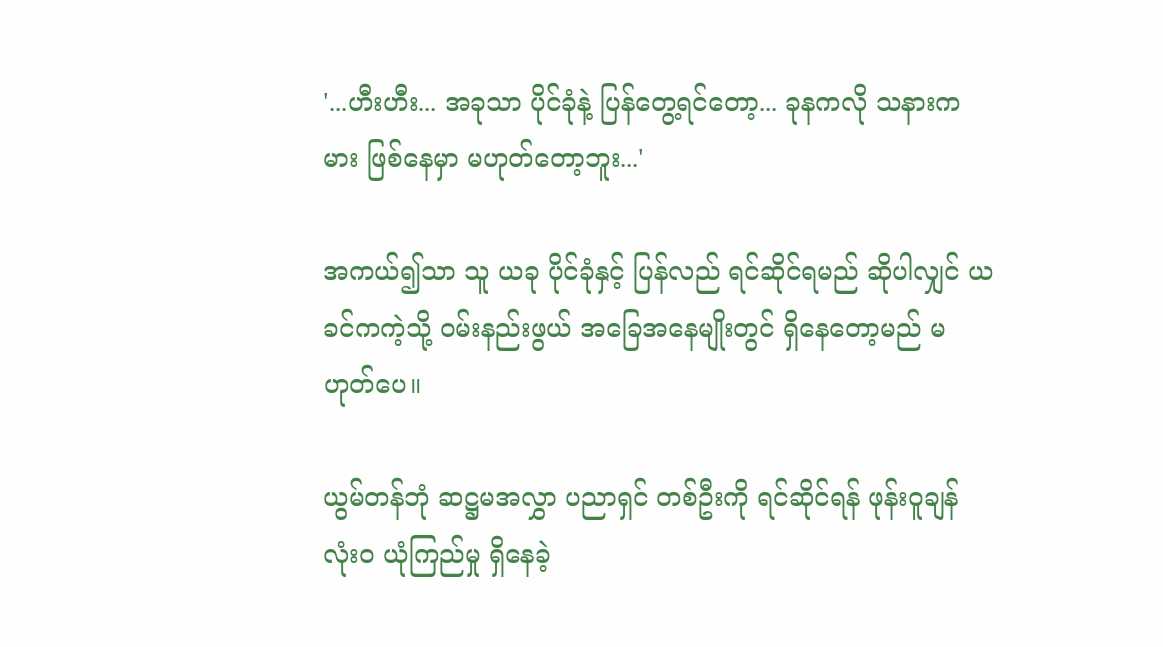'...ဟီးဟီး... အခုသာ ပိုင်ခုံနဲ့ ပြန်တွေ့ရင်တော့... ခုနကလို သနားကမား ဖြစ်နေမှာ မဟုတ်တော့ဘူး...'

အကယ်၍သာ သူ ယခု ပိုင်ခုံနှင့် ပြန်လည် ရင်ဆိုင်ရမည် ဆိုပါလျှင် ယခင်ကကဲ့သို့ ဝမ်းနည်းဖွယ် အခြေအနေမျိုးတွင် ရှိနေတော့မည် မဟုတ်ပေ။

ယွမ်တန်ဘုံ ဆဋ္ဌမအလွှာ ပညာရှင် တစ်ဦးကို ရင်ဆိုင်ရန် ဖုန်းဝူချန် လုံးဝ ယုံကြည်မှု ရှိနေခဲ့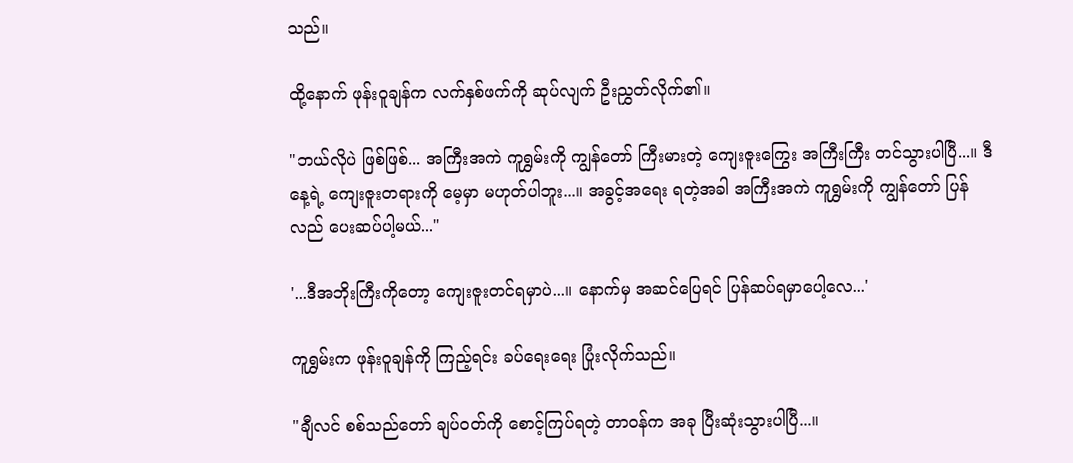သည်။

ထို့နောက် ဖုန်းဝူချန်က လက်နှစ်ဖက်ကို ဆုပ်လျက် ဦးညွှတ်လိုက်၏။

"ဘယ်လိုပဲ ဖြစ်ဖြစ်... အကြီးအကဲ ကူရွှမ်းကို ကျွန်တော် ကြီးမားတဲ့ ကျေးဇူးကြွေး အကြီးကြီး တင်သွားပါပြီ...။ ဒီနေ့ရဲ့ ကျေးဇူးတရားကို မေ့မှာ မဟုတ်ပါဘူး...။ အခွင့်အရေး ရတဲ့အခါ အကြီးအကဲ ကူရွှမ်းကို ကျွန်တော် ပြန်လည် ပေးဆပ်ပါ့မယ်..."

'...ဒီအဘိုးကြီးကိုတော့ ကျေးဇူးတင်ရမှာပဲ...။ နောက်မှ အဆင်ပြေရင် ပြန်ဆပ်ရမှာပေါ့လေ...'

ကူရွှမ်းက ဖုန်းဝူချန်ကို ကြည့်ရင်း ခပ်ရေးရေး ပြုံးလိုက်သည်။

"ချီလင် စစ်သည်တော် ချပ်ဝတ်ကို စောင့်ကြပ်ရတဲ့ တာဝန်က အခု ပြီးဆုံးသွားပါပြီ...။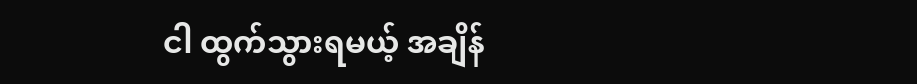ငါ ထွက်သွားရမယ့် အချိန်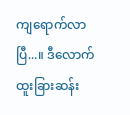ကျရောက်လာပြီ...။ ဒီလောက် ထူးခြားဆန်း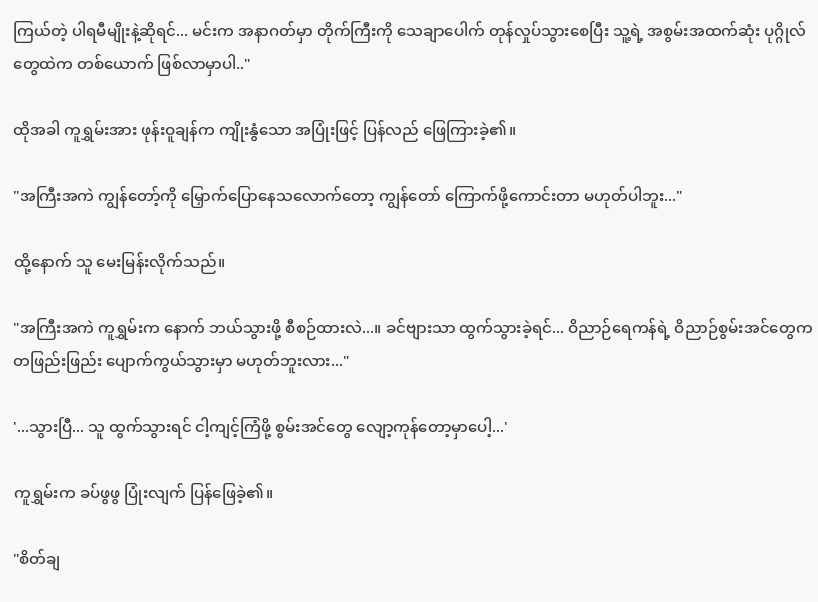ကြယ်တဲ့ ပါရမီမျိုးနဲ့ဆိုရင်... မင်းက အနာဂတ်မှာ တိုက်ကြီးကို သေချာပေါက် တုန်လှုပ်သွားစေပြီး သူ့ရဲ့ အစွမ်းအထက်ဆုံး ပုဂ္ဂိုလ်တွေထဲက တစ်ယောက် ဖြစ်လာမှာပါ.."

ထိုအခါ ကူရွှမ်းအား ဖုန်းဝူချန်က ကျိုးနွံသော အပြုံးဖြင့် ပြန်လည် ဖြေကြားခဲ့၏။

"အကြီးအကဲ ကျွန်တော့်ကို မြှောက်ပြောနေသလောက်တော့ ကျွန်တော် ကြောက်ဖို့ကောင်းတာ မဟုတ်ပါဘူး..."

ထို့နောက် သူ မေးမြန်းလိုက်သည်။

"အကြီးအကဲ ကူရွှမ်းက နောက် ဘယ်သွားဖို့ စီစဉ်ထားလဲ...။ ခင်ဗျားသာ ထွက်သွားခဲ့ရင်... ဝိညာဉ်ရေကန်ရဲ့ ဝိညာဉ်စွမ်းအင်တွေက တဖြည်းဖြည်း ပျောက်ကွယ်သွားမှာ မဟုတ်ဘူးလား..."

'...သွားပြီ... သူ ထွက်သွားရင် ငါ့ကျင့်ကြံဖို့ စွမ်းအင်တွေ လျော့ကုန်တော့မှာပေါ့...'

ကူရွှမ်းက ခပ်ဖွဖွ ပြုံးလျက် ပြန်ဖြေခဲ့၏။

"စိတ်ချ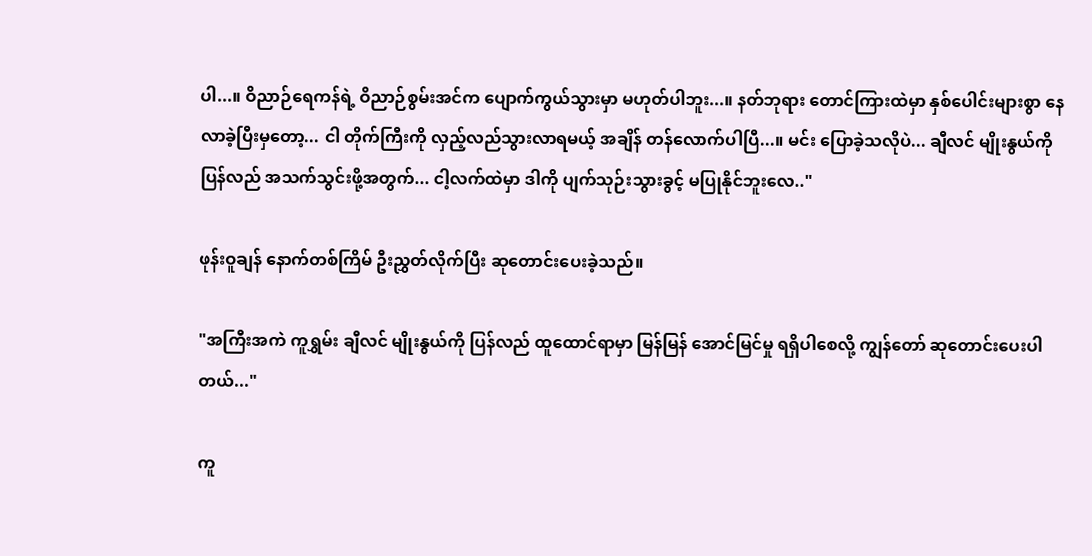ပါ...။ ဝိညာဉ်ရေကန်ရဲ့ ဝိညာဉ်စွမ်းအင်က ပျောက်ကွယ်သွားမှာ မဟုတ်ပါဘူး...။ နတ်ဘုရား တောင်ကြားထဲမှာ နှစ်ပေါင်းများစွာ နေလာခဲ့ပြီးမှတော့... ငါ တိုက်ကြီးကို လှည့်လည်သွားလာရမယ့် အချိန် တန်လောက်ပါပြီ...။ မင်း ပြောခဲ့သလိုပဲ... ချီလင် မျိုးနွယ်ကို ပြန်လည် အသက်သွင်းဖို့အတွက်... ငါ့လက်ထဲမှာ ဒါကို ပျက်သုဉ်းသွားခွင့် မပြုနိုင်ဘူးလေ.."

ဖုန်းဝူချန် နောက်တစ်ကြိမ် ဦးညွှတ်လိုက်ပြီး ဆုတောင်းပေးခဲ့သည်။

"အကြီးအကဲ ကူရွှမ်း ချီလင် မျိုးနွယ်ကို ပြန်လည် ထူထောင်ရာမှာ မြန်မြန် အောင်မြင်မှု ရရှိပါစေလို့ ကျွန်တော် ဆုတောင်းပေးပါတယ်..."

ကူ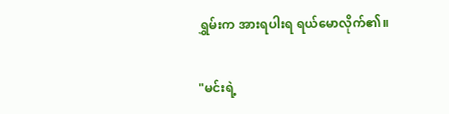ရွှမ်းက အားရပါးရ ရယ်မောလိုက်၏။

"မင်းရဲ့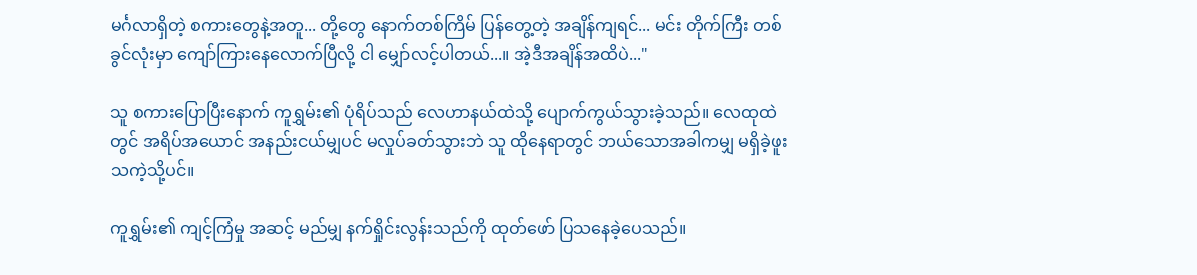မင်္ဂလာရှိတဲ့ စကားတွေနဲ့အတူ... တို့တွေ နောက်တစ်ကြိမ် ပြန်တွေ့တဲ့ အချိန်ကျရင်... မင်း တိုက်ကြီး တစ်ခွင်လုံးမှာ ကျော်ကြားနေလောက်ပြီလို့ ငါ မျှော်လင့်ပါတယ်...။ အဲ့ဒီအချိန်အထိပဲ..."

သူ စကားပြောပြီးနောက် ကူရွှမ်း၏ ပုံရိပ်သည် လေဟာနယ်ထဲသို့ ပျောက်ကွယ်သွားခဲ့သည်။ လေထုထဲတွင် အရိပ်အယောင် အနည်းငယ်မျှပင် မလှုပ်ခတ်သွားဘဲ သူ ထိုနေရာတွင် ဘယ်သောအခါကမျှ မရှိခဲ့ဖူးသကဲ့သို့ပင်။

ကူရွှမ်း၏ ကျင့်ကြံမှု အဆင့် မည်မျှ နက်ရှိုင်းလွန်းသည်ကို ထုတ်ဖော် ပြသနေခဲ့ပေသည်။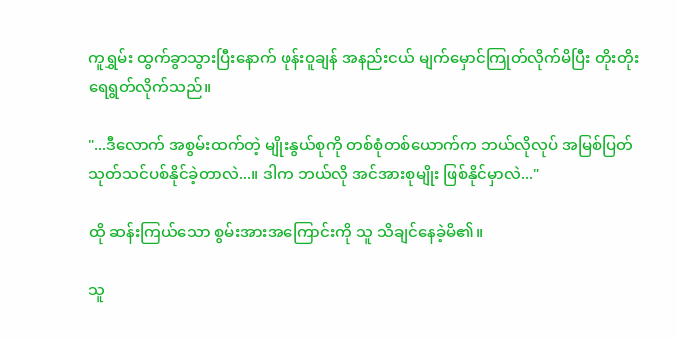ကူရွှမ်း ထွက်ခွာသွားပြီးနောက် ဖုန်းဝူချန် အနည်းငယ် မျက်မှောင်ကြုတ်လိုက်မိပြီး တိုးတိုး ရေရွတ်လိုက်သည်။

"...ဒီလောက် အစွမ်းထက်တဲ့ မျိုးနွယ်စုကို တစ်စုံတစ်ယောက်က ဘယ်လိုလုပ် အမြစ်ပြတ် သုတ်သင်ပစ်နိုင်ခဲ့တာလဲ...။ ဒါက ဘယ်လို အင်အားစုမျိုး ဖြစ်နိုင်မှာလဲ..."

ထို ဆန်းကြယ်သော စွမ်းအားအကြောင်းကို သူ သိချင်နေခဲ့မိ၏။

သူ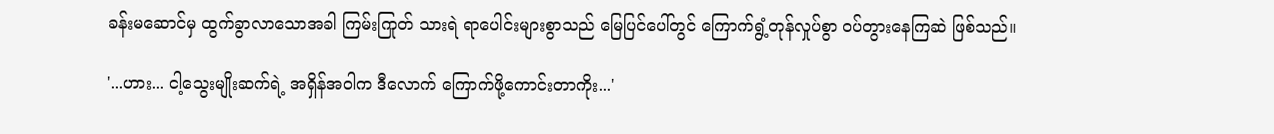ခန်းမဆောင်မှ ထွက်ခွာလာသောအခါ ကြမ်းကြုတ် သားရဲ ရာပေါင်းများစွာသည် မြေပြင်ပေါ်တွင် ကြောက်ရွံ့တုန်လှုပ်စွာ ဝပ်တွားနေကြဆဲ ဖြစ်သည်။

'...ဟား... ငါ့သွေးမျိုးဆက်ရဲ့ အရှိန်အဝါက ဒီလောက် ကြောက်ဖို့ကောင်းတာကိုး...'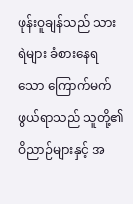ဖုန်းဝူချန်သည် သားရဲများ ခံစားနေရသော ကြောက်မက်ဖွယ်ရာသည် သူတို့၏ ဝိညာဉ်များနှင့် အ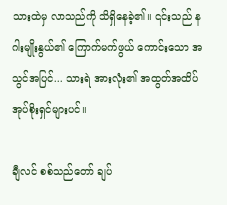သားထဲမှ လာသည်ကို သိရှိနေခဲ့၏။ ၎င်းသည် နဂါးမျိုးနွယ်၏ ကြောက်မက်ဖွယ် ကောင်းသော အသွင်အပြင်... သားရဲ အားလုံး၏ အထွတ်အထိပ် အုပ်စိုးရှင်များပင်။

ချီလင် စစ်သည်တော် ချပ်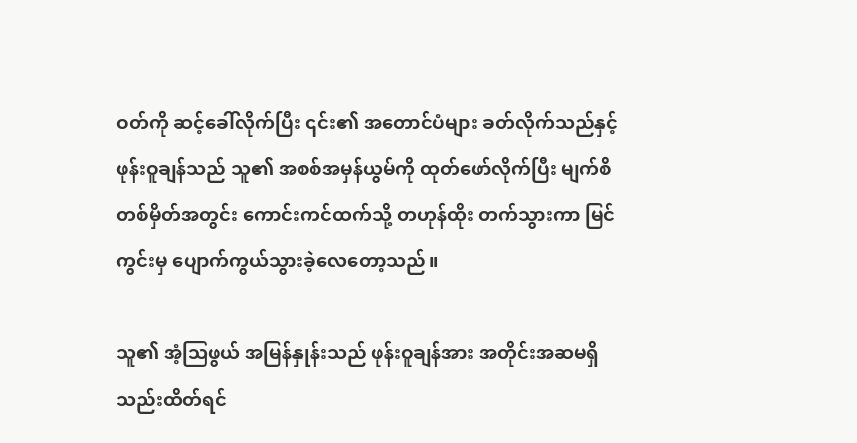ဝတ်ကို ဆင့်ခေါ်လိုက်ပြီး ၎င်း၏ အတောင်ပံများ ခတ်လိုက်သည်နှင့် ဖုန်းဝူချန်သည် သူ၏ အစစ်အမှန်ယွမ်ကို ထုတ်ဖော်လိုက်ပြီး မျက်စိ တစ်မှိတ်အတွင်း ကောင်းကင်ထက်သို့ တဟုန်ထိုး တက်သွားကာ မြင်ကွင်းမှ ပျောက်ကွယ်သွားခဲ့လေတော့သည်။

သူ၏ အံ့ဩဖွယ် အမြန်နှုန်းသည် ဖုန်းဝူချန်အား အတိုင်းအဆမရှိ သည်းထိတ်ရင်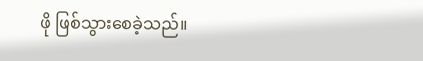ဖို ဖြစ်သွားစေခဲ့သည်။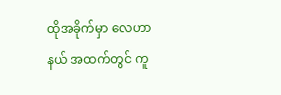ထိုအခိုက်မှာ လေဟာနယ် အထက်တွင် ကူ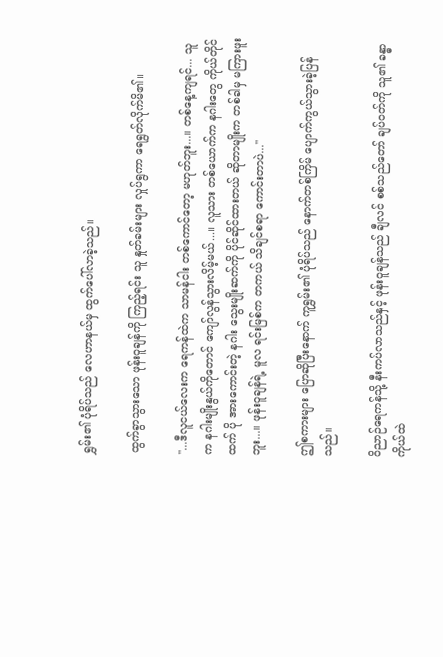ရွှမ်း၏ ပုံရိပ်သည် လေဟာနယ်မှ ထွက်ပေါ်လာခဲ့သည်။

ထွက်ခွာသွားသော ဖုန်းဝူချန်ကို ကြည့်ရင်း သူ နှုတ်ခမ်းများ လှုပ်ရွကာ ရေရွတ်လိုက်မိ၏။

"...ဒီလူငယ်လေးက ရေကန်ထဲက သာမန်ငါး တစ်ကောင်တော့ မဟုတ်ဘူး...။ တစ်နေ့ကျရင်... သူက နဂါးမျိုးနွယ်ကိုတောင် ကျော်လွန်သွားလိမ့်မယ်...။ လူသား တစ်ယောက်က နဂါးတွေ ကိုယ်တိုင်ထက် ပို အားကောင်းတဲ့ နဂါး သွေးမျိုးဆက်ကို ပိုင်ဆိုင်ထားတယ် ဆိုတာမျိုးက တစ်ခါမှ မကြားဖူးဘူး...။ ဖုန်းဝူချန်ရဲ့ မူလ ရင်းမြစ်က တကယ် သိချင်စရာ ကောင်းတာပဲ..."

ဤစကားများ ပြောဆိုပြီးနောက် ကူရွှမ်း၏ ပုံရိပ်သည် နောက်တစ်ကြိမ် ပျောက်ကွယ်သွားခဲ့ပြန်သည်။

ဝိညာဉ်ရေကန်သို့ နီးကပ်လာသည်နှင့် ဖုန်းဝူချန်သည် ချီလင် စစ်သည်တော် ချပ်ဝတ်ကို သူ၏ ခန္ဓာကိုယ်ထဲ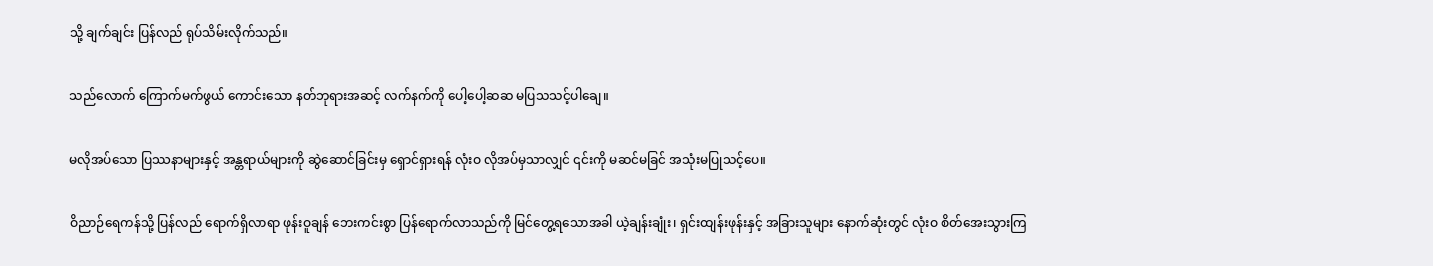သို့ ချက်ချင်း ပြန်လည် ရုပ်သိမ်းလိုက်သည်။

သည်လောက် ကြောက်မက်ဖွယ် ကောင်းသော နတ်ဘုရားအဆင့် လက်နက်ကို ပေါ့ပေါ့ဆဆ မပြသသင့်ပါချေ။

မလိုအပ်သော ပြဿနာများနှင့် အန္တရာယ်များကို ဆွဲဆောင်ခြင်းမှ ရှောင်ရှားရန် လုံးဝ လိုအပ်မှသာလျှင် ၎င်းကို မဆင်မခြင် အသုံးမပြုသင့်ပေ။

ဝိညာဉ်ရေကန်သို့ ပြန်လည် ရောက်ရှိလာရာ ဖုန်းဝူချန် ဘေးကင်းစွာ ပြန်ရောက်လာသည်ကို မြင်တွေ့ရသောအခါ ယဲ့ချန်းချုံး၊ ရှင်းထျန်းဖုန်းနှင့် အခြားသူများ နောက်ဆုံးတွင် လုံးဝ စိတ်အေးသွားကြ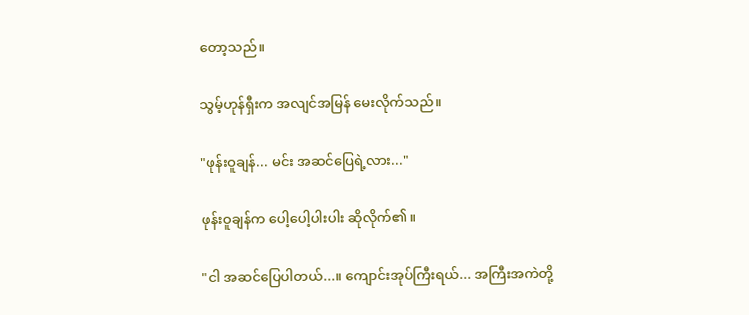တော့သည်။

သွမ့်ဟုန်ရှီးက အလျင်အမြန် မေးလိုက်သည်။

"ဖုန်းဝူချန်... မင်း အဆင်ပြေရဲ့လား..."

ဖုန်းဝူချန်က ပေါ့ပေါ့ပါးပါး ဆိုလိုက်၏။

"ငါ အဆင်ပြေပါတယ်...။ ကျောင်းအုပ်ကြီးရယ်... အကြီးအကဲတို့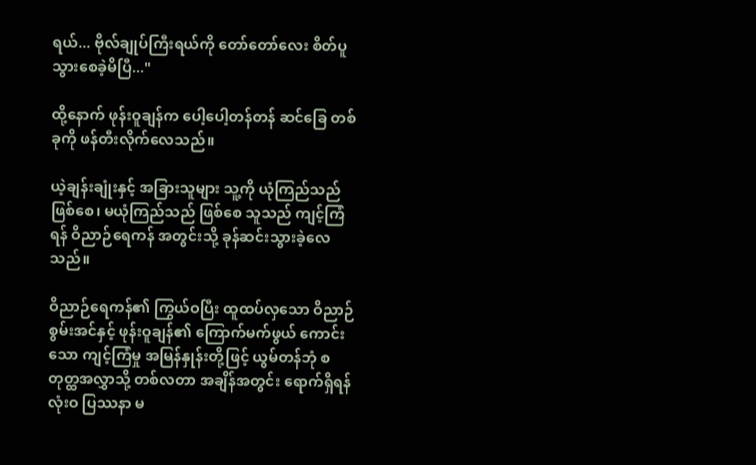ရယ်... ဗိုလ်ချုပ်ကြီးရယ်ကို တော်တော်လေး စိတ်ပူသွားစေခဲ့မိပြီ..."

ထို့နောက် ဖုန်းဝူချန်က ပေါ့ပေါ့တန်တန် ဆင်ခြေ တစ်ခုကို ဖန်တီးလိုက်လေသည်။

ယဲ့ချန်းချုံးနှင့် အခြားသူများ သူ့ကို ယုံကြည်သည် ဖြစ်စေ၊ မယုံကြည်သည် ဖြစ်စေ သူသည် ကျင့်ကြံရန် ဝိညာဉ်ရေကန် အတွင်းသို့ ခုန်ဆင်းသွားခဲ့လေသည်။

ဝိညာဉ်ရေကန်၏ ကြွယ်ဝပြီး ထူထပ်လှသော ဝိညာဉ်စွမ်းအင်နှင့် ဖုန်းဝူချန်၏ ကြောက်မက်ဖွယ် ကောင်းသော ကျင့်ကြံမှု အမြန်နှုန်းတို့ဖြင့် ယွမ်တန်ဘုံ စတုတ္ထအလွှာသို့ တစ်လတာ အချိန်အတွင်း ရောက်ရှိရန် လုံးဝ ပြဿနာ မ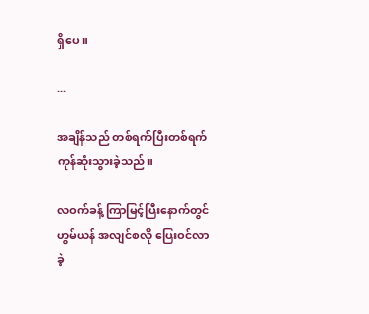ရှိပေ။

...

အချိန်သည် တစ်ရက်ပြီးတစ်ရက် ကုန်ဆုံးသွားခဲ့သည်။

လဝက်ခန့် ကြာမြင့်ပြီးနောက်တွင် ဟွမ်ယန် အလျင်စလို ပြေးဝင်လာခဲ့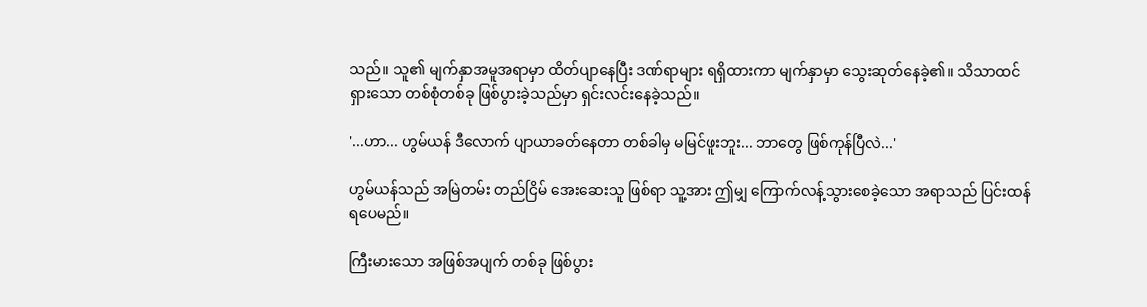သည်။ သူ၏ မျက်နှာအမူအရာမှာ ထိတ်ပျာနေပြီး ဒဏ်ရာများ ရရှိထားကာ မျက်နှာမှာ သွေးဆုတ်နေခဲ့၏။ သိသာထင်ရှားသော တစ်စုံတစ်ခု ဖြစ်ပွားခဲ့သည်မှာ ရှင်းလင်းနေခဲ့သည်။

'...ဟာ... ဟွမ်ယန် ဒီလောက် ပျာယာခတ်နေတာ တစ်ခါမှ မမြင်ဖူးဘူး... ဘာတွေ ဖြစ်ကုန်ပြီလဲ...'

ဟွမ်ယန်သည် အမြဲတမ်း တည်ငြိမ် အေးဆေးသူ ဖြစ်ရာ သူ့အား ဤမျှ ကြောက်လန့်သွားစေခဲ့သော အရာသည် ပြင်းထန်ရပေမည်။

ကြီးမားသော အဖြစ်အပျက် တစ်ခု ဖြစ်ပွား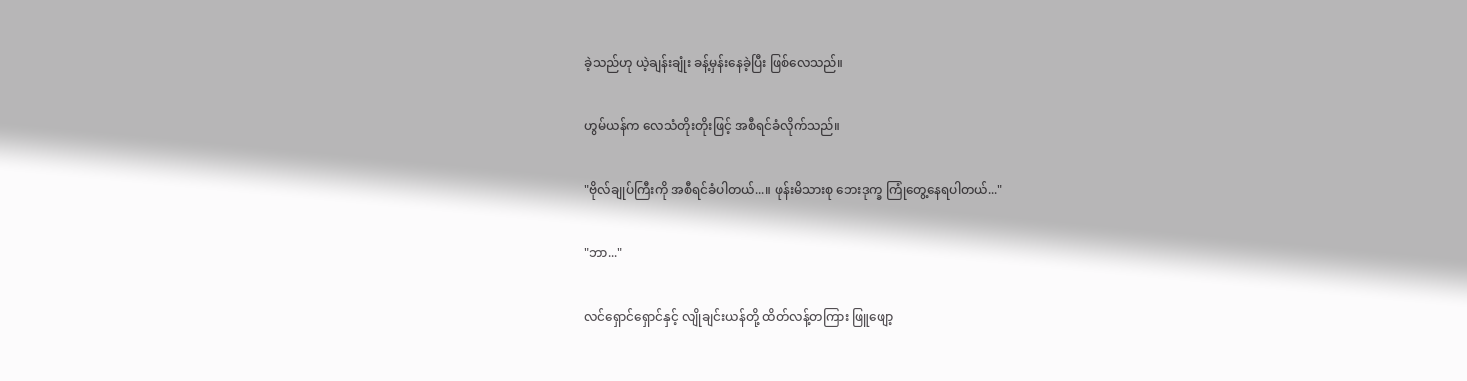ခဲ့သည်ဟု ယဲ့ချန်းချုံး ခန့်မှန်းနေခဲ့ပြီး ဖြစ်လေသည်။

ဟွမ်ယန်က လေသံတိုးတိုးဖြင့် အစီရင်ခံလိုက်သည်။

"ဗိုလ်ချုပ်ကြီးကို အစီရင်ခံပါတယ်...။ ဖုန်းမိသားစု ဘေးဒုက္ခ ကြုံတွေ့နေရပါတယ်..."

"ဘာ..."

လင်ရှောင်ရှောင်နှင့် လျိုချင်းယန်တို့ ထိတ်လန့်တကြား ဖြူဖျော့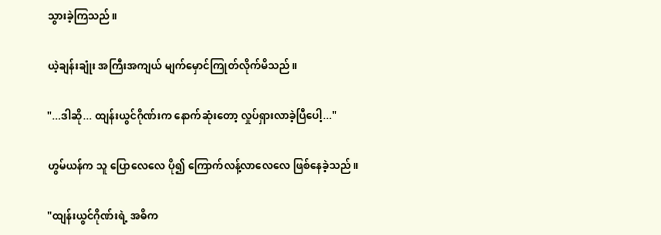သွားခဲ့ကြသည်။

ယဲ့ချန်းချုံး အကြီးအကျယ် မျက်မှောင်ကြုတ်လိုက်မိသည်။

"...ဒါဆို... ထျန်းယွင်ဂိုဏ်းက နောက်ဆုံးတော့ လှုပ်ရှားလာခဲ့ပြီပေါ့..."

ဟွမ်ယန်က သူ ပြောလေလေ ပို၍ ကြောက်လန့်လာလေလေ ဖြစ်နေခဲ့သည်။

"ထျန်းယွင်ဂိုဏ်းရဲ့ အဓိက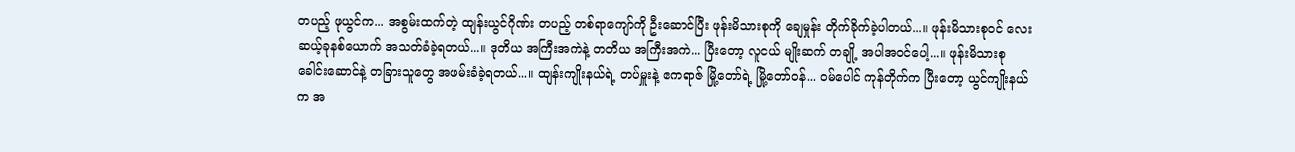တပည့် ဖုယွင်က... အစွမ်းထက်တဲ့ ထျန်းယွင်ဂိုဏ်း တပည့် တစ်ရာကျော်ကို ဦးဆောင်ပြီး ဖုန်းမိသားစုကို ချေမှုန်း တိုက်ခိုက်ခဲ့ပါတယ်...။ ဖုန်းမိသားစုဝင် လေးဆယ့်ခုနစ်ယောက် အသတ်ခံခဲ့ရတယ်...။ ဒုတိယ အကြီးအကဲနဲ့ တတိယ အကြီးအကဲ... ပြီးတော့ လူငယ် မျိုးဆက် တချို့ အပါအဝင်ပေါ့...။ ဖုန်းမိသားစု ခေါင်းဆောင်နဲ့ တခြားသူတွေ အဖမ်းခံခဲ့ရတယ်...။ ထျန်းကျိုးနယ်ရဲ့ တပ်မှူးနဲ့ ဧကရာဇ် မြို့တော်ရဲ့ မြို့တော်ဝန်... ဝမ်ပေါင် ကုန်တိုက်က ပြီးတော့ ယွင်ကျိုးနယ်က အ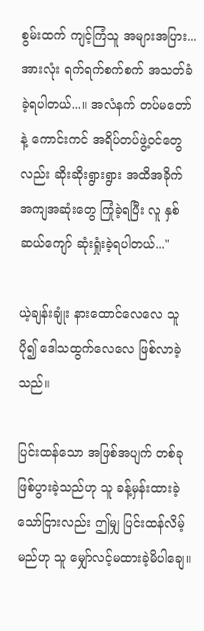စွမ်းထက် ကျင့်ကြံသူ အများအပြား... အားလုံး ရက်ရက်စက်စက် အသတ်ခံခဲ့ရပါတယ်...။ အလံနက် တပ်မတော်နဲ့ ကောင်းကင် အရိပ်တပ်ဖွဲ့ဝင်တွေလည်း ‌ဆိုးဆိုးရွားရွား အထိအခိုက် အကျအဆုံးတွေ ကြုံခဲ့ရပြီး လူ နှစ်ဆယ်ကျော် ဆုံးရှုံးခဲ့ရပါတယ်..."

ယဲ့ချန်းချုံး နားထောင်လေလေ သူ ပို၍ ဒေါသထွက်လေလေ ဖြစ်လာခဲ့သည်။

ပြင်းထန်သော အဖြစ်အပျက် တစ်ခု ဖြစ်ပွားခဲ့သည်ဟု သူ ခန့်မှန်းထားခဲ့သော်ငြားလည်း ဤမျှ ပြင်းထန်လိမ့်မည်ဟု သူ မျှော်လင့်မထားခဲ့မိပါချေ။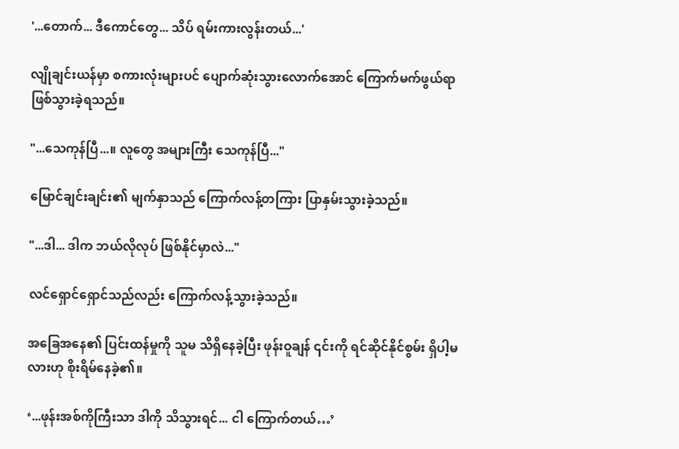'...တောက်... ဒီကောင်တွေ... သိပ် ရမ်းကားလွန်းတယ်...'

လျိုချင်းယန်မှာ စကားလုံးများပင် ပျောက်ဆုံးသွားလောက်အောင် ကြောက်မက်ဖွယ်ရာ ဖြစ်သွားခဲ့ရသည်။

"...သေကုန်ပြီ...။ လူတွေ အများကြီး သေကုန်ပြီ..."

မြောင်ချင်းချင်း၏ မျက်နှာသည် ကြောက်လန့်တကြား ပြာနှမ်းသွားခဲ့သည်။

"...ဒါ... ဒါက ဘယ်လိုလုပ် ဖြစ်နိုင်မှာလဲ..."

လင်ရှောင်ရှောင်သည်လည်း ကြောက်လန့်သွားခဲ့သည်။

အခြေအနေ၏ ပြင်းထန်မှုကို သူမ သိရှိနေခဲ့ပြီး ဖုန်းဝူချန် ၎င်းကို ရင်ဆိုင်နိုင်စွမ်း ရှိပါ့မလားဟု စိုးရိမ်နေခဲ့၏။

‘...ဖုန်းအစ်ကိုကြီးသာ ဒါကို သိသွားရင်... ငါ ကြောက်တယ်…’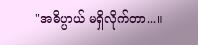"အဓိပ္ပာယ် မရှိလိုက်တာ...။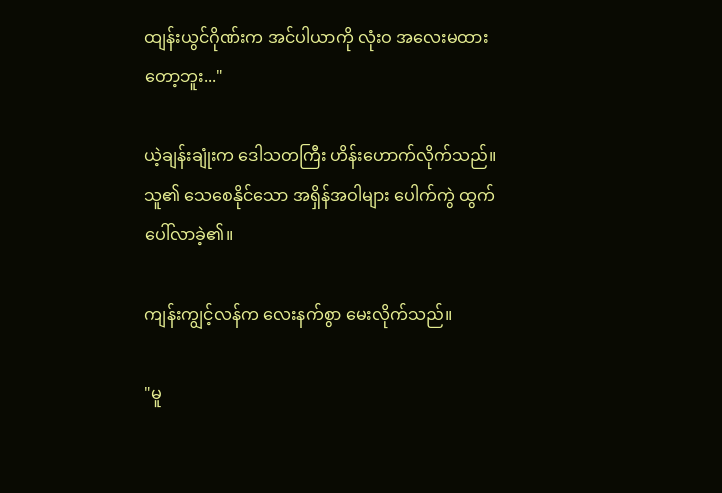ထျန်းယွင်ဂိုဏ်းက အင်ပါယာကို လုံးဝ အလေးမထားတော့ဘူး..."

ယဲ့ချန်းချုံးက ဒေါသတကြီး ဟိန်းဟောက်လိုက်သည်။ သူ၏ သေစေနိုင်သော အရှိန်အဝါများ ပေါက်ကွဲ ထွက်ပေါ်လာခဲ့၏။

ကျန်းကျွင့်လန်က လေးနက်စွာ မေးလိုက်သည်။

"မူ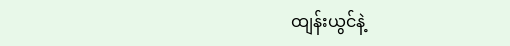ထျန်းယွင်နဲ့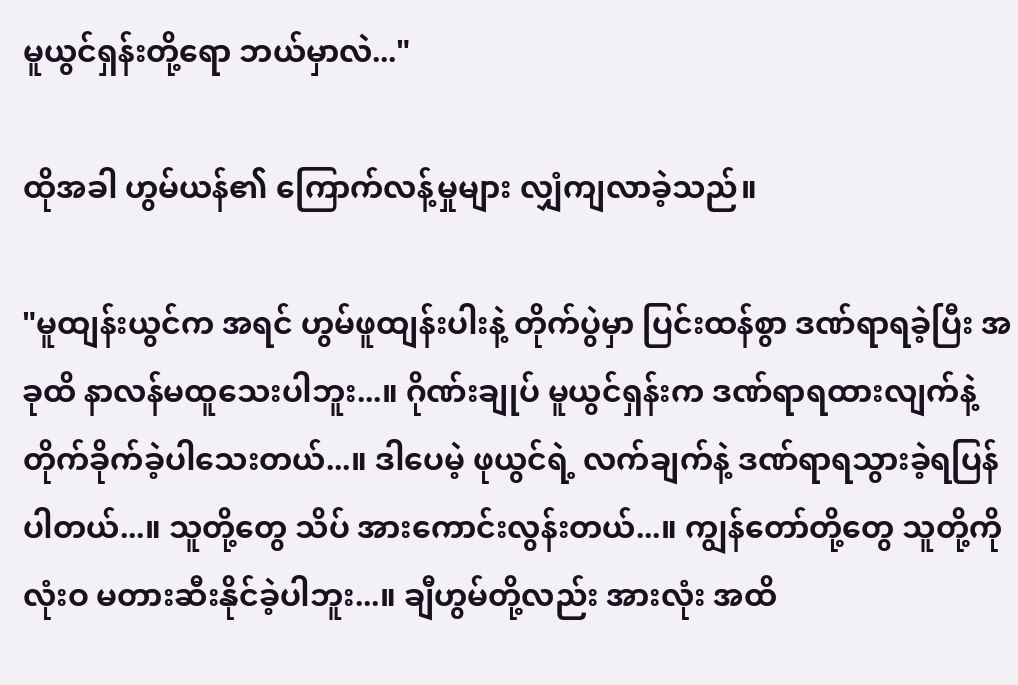မူယွင်ရှန်းတို့ရော ဘယ်မှာလဲ..."

ထိုအခါ ဟွမ်ယန်၏ ကြောက်လန့်မှုများ လျှံကျလာခဲ့သည်။

"မူထျန်းယွင်က အရင် ဟွမ်ဖူထျန်းပါးနဲ့ တိုက်ပွဲမှာ ပြင်းထန်စွာ ဒဏ်ရာရခဲ့ပြီး အခုထိ နာလန်မထူသေးပါဘူး...။ ဂိုဏ်းချုပ် မူယွင်ရှန်းက ဒဏ်ရာရထားလျက်နဲ့ တိုက်ခိုက်ခဲ့ပါသေးတယ်...။ ဒါပေမဲ့ ဖုယွင်ရဲ့ လက်ချက်နဲ့ ဒဏ်ရာရသွားခဲ့ရပြန်ပါတယ်...။ သူတို့တွေ သိပ် အားကောင်းလွန်းတယ်...။ ကျွန်တော်တို့တွေ သူတို့ကို လုံးဝ မတားဆီးနိုင်ခဲ့ပါဘူး...။ ချီဟွမ်တို့လည်း အားလုံး အထိ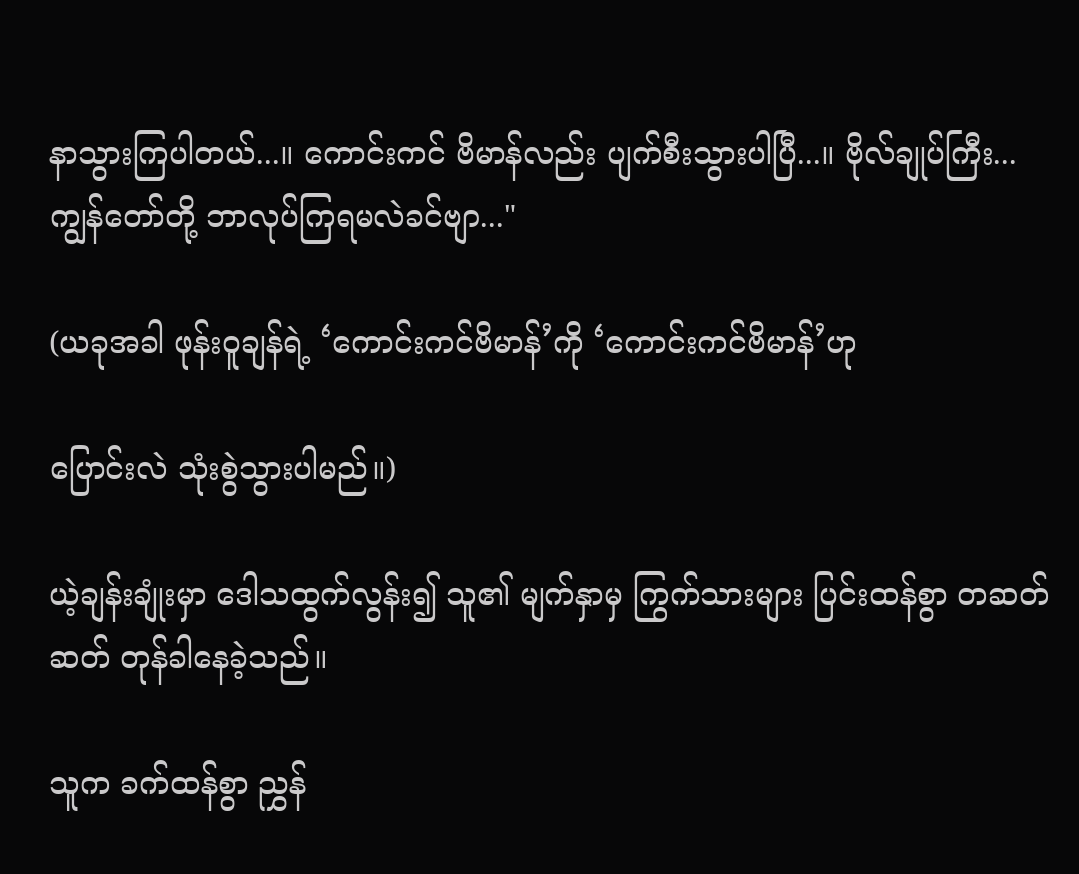နာသွားကြပါတယ်...။ ကောင်းကင် ဗိမာန်လည်း ပျက်စီးသွားပါပြီ...။ ဗိုလ်ချုပ်ကြီး... ကျွန်တော်တို့ ဘာလုပ်ကြရမလဲခင်ဗျာ..."

(ယခုအခါ ဖုန်းဝူချန်ရဲ့ ‘ကောင်းကင်ဗိမာန်’ကို ‘ကောင်းကင်ဗိမာန်’ဟု

ပြောင်းလဲ သုံးစွဲသွားပါမည်။)

ယဲ့ချန်းချုံးမှာ ဒေါသထွက်လွန်း၍ သူ၏ မျက်နှာမှ ကြွက်သားများ ပြင်းထန်စွာ တဆတ်ဆတ် တုန်ခါနေခဲ့သည်။

သူက ခက်ထန်စွာ ညွှန်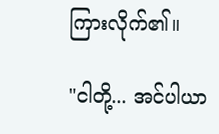ကြားလိုက်၏။

"ငါတို့... အင်ပါယာ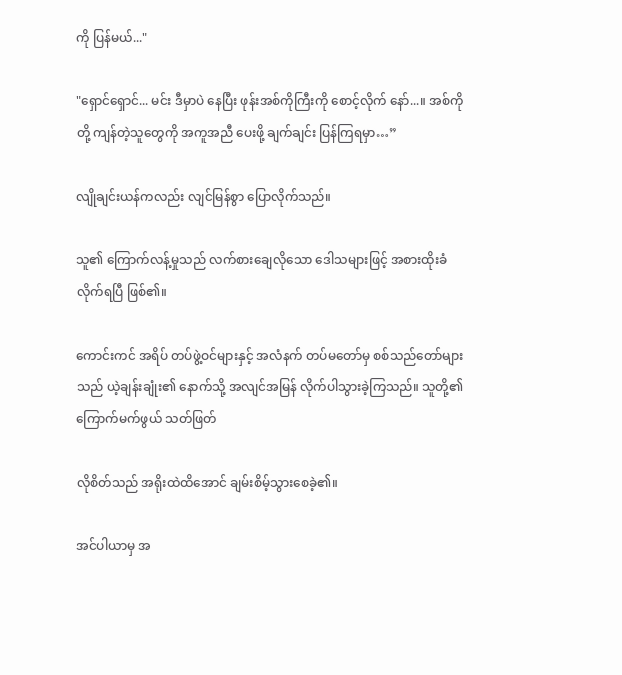ကို ပြန်မယ်..."

"ရှောင်ရှောင်... မင်း ဒီမှာပဲ နေပြီး ဖုန်းအစ်ကိုကြီးကို စောင့်လိုက် နော်...။ အစ်ကိုတို့ ကျန်တဲ့သူတွေကို အကူအညီ ပေးဖို့ ချက်ချင်း ပြန်ကြရမှာ…”

လျိုချင်းယန်ကလည်း လျင်မြန်စွာ ပြောလိုက်သည်။

သူ၏ ကြောက်လန့်မှုသည် လက်စားချေလိုသော ဒေါသများဖြင့် အစားထိုးခံလိုက်ရပြီ ဖြစ်၏။

ကောင်းကင် အရိပ် တပ်ဖွဲ့ဝင်များနှင့် အလံနက် တပ်မတော်မှ စစ်သည်တော်များသည် ယဲ့ချန်းချုံး၏ နောက်သို့ အလျင်အမြန် လိုက်ပါသွားခဲ့ကြသည်။ သူတို့၏ ကြောက်မက်ဖွယ် သတ်ဖြတ်

လိုစိတ်သည် အရိုးထဲထိအောင် ချမ်းစိမ့်သွားစေခဲ့၏။

အင်ပါယာမှ အ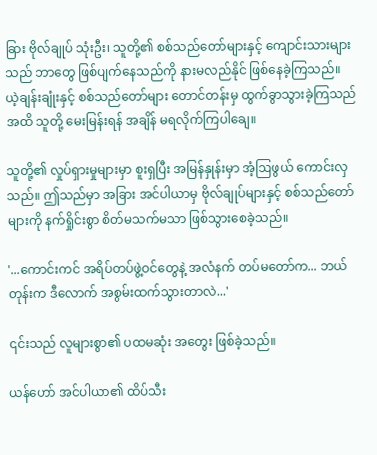ခြား ဗိုလ်ချုပ် သုံးဦး၊ သူတို့၏ စစ်သည်တော်များနှင့် ကျောင်းသားများသည် ဘာတွေ ဖြစ်ပျက်နေသည်ကို နားမလည်နိုင် ဖြစ်နေခဲ့ကြသည်။ ယဲ့ချန်းချုံးနှင့် စစ်သည်တော်များ တောင်တန်းမှ ထွက်ခွာသွားခဲ့ကြသည်အထိ သူတို့ မေးမြန်းရန် အချိန် မရလိုက်ကြပါချေ။

သူတို့၏ လှုပ်ရှားမှုများမှာ စူးရှပြီး အမြန်နှုန်းမှာ အံ့ဩဖွယ် ကောင်းလှသည်။ ဤသည်မှာ အခြား အင်ပါယာမှ ဗိုလ်ချုပ်များနှင့် စစ်သည်တော်များကို နက်ရှိုင်းစွာ စိတ်မသက်မသာ ဖြစ်သွားစေခဲ့သည်။

'...ကောင်းကင် အရိပ်တပ်ဖွဲ့ဝင်တွေနဲ့ အလံနက် တပ်မတော်က... ဘယ်တုန်းက ဒီလောက် အစွမ်းထက်သွားတာလဲ...'

၎င်းသည် လူများစွာ၏ ပထမဆုံး အတွေး ဖြစ်ခဲ့သည်။

ယန်ဟော် အင်ပါယာ၏ ထိပ်သီး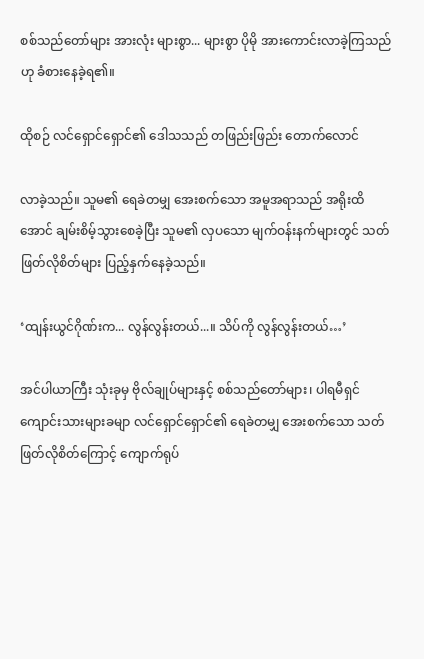စစ်သည်တော်များ အားလုံး များစွာ... များစွာ ပိုမို အားကောင်းလာခဲ့ကြသည်ဟု ခံစားနေခဲ့ရ၏။

ထိုစဉ် လင်ရှောင်ရှောင်၏ ဒေါသသည် တဖြည်းဖြည်း တောက်လောင်

လာခဲ့သည်။ သူမ၏ ရေခဲတမျှ အေးစက်သော အမူအရာသည် အရိုးထိအောင် ချမ်းစိမ့်သွားစေခဲ့ပြီး သူမ၏ လှပသော မျက်ဝန်းနက်များတွင် သတ်ဖြတ်လိုစိတ်များ ပြည့်နှက်နေခဲ့သည်။

‘ထျန်းယွင်ဂိုဏ်းက... လွန်လွန်းတယ်...။ သိပ်ကို လွန်လွန်းတယ်…’

အင်ပါယာကြီး သုံးခုမှ ဗိုလ်ချုပ်များနှင့် စစ်သည်တော်များ၊ ပါရမီရှင် ကျောင်းသားများခမျာ လင်ရှောင်ရှောင်၏ ရေခဲတမျှ အေးစက်သော သတ်ဖြတ်လိုစိတ်ကြောင့် ကျောက်ရုပ်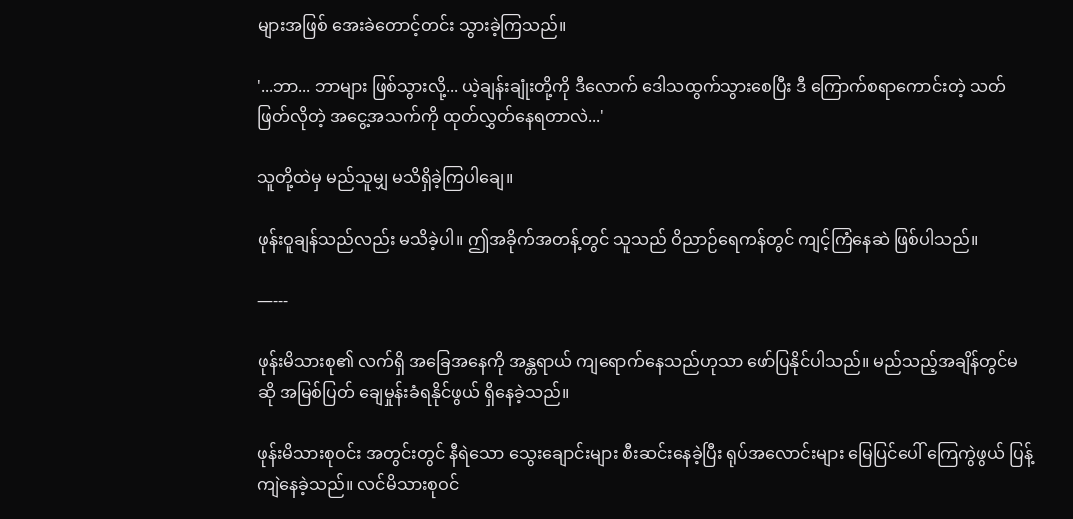များအဖြစ် အေးခဲတောင့်တင်း သွားခဲ့ကြသည်။

'...ဘာ... ဘာများ ဖြစ်သွားလို့... ယဲ့ချန်းချုံးတို့ကို ဒီလောက် ဒေါသထွက်သွားစေပြီး ဒီ ကြောက်စရာကောင်းတဲ့ သတ်ဖြတ်လိုတဲ့ အငွေ့အသက်ကို ထုတ်လွှတ်နေရတာလဲ...'

သူတို့ထဲမှ မည်သူမျှ မသိရှိခဲ့ကြပါချေ။

ဖုန်းဝူချန်သည်လည်း မသိခဲ့ပါ။ ဤအခိုက်အတန့်တွင် သူသည် ဝိညာဉ်ရေကန်တွင် ကျင့်ကြံနေဆဲ ဖြစ်ပါသည်။

—---

ဖုန်းမိသားစု၏ လက်ရှိ အခြေအနေကို အန္တရာယ် ကျရောက်နေသည်ဟုသာ ဖော်ပြနိုင်ပါသည်။ မည်သည့်အချိန်တွင်မဆို အမြစ်ပြတ် ချေမှုန်းခံရနိုင်ဖွယ် ရှိနေခဲ့သည်။

ဖုန်းမိသားစုဝင်း အတွင်းတွင် နီရဲသော သွေးချောင်းများ စီးဆင်းနေခဲ့ပြီး ရုပ်အလောင်းများ မြေပြင်ပေါ် ကြေကွဲဖွယ် ပြန့်ကျဲနေခဲ့သည်။ လင်မိသားစုဝင်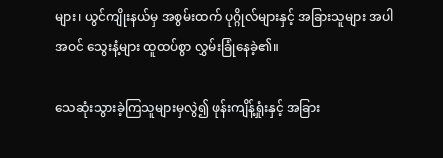များ၊ ယွင်ကျိုးနယ်မှ အစွမ်းထက် ပုဂ္ဂိုလ်များနှင့် အခြားသူများ အပါအဝင် သွေးနံ့များ ထူထပ်စွာ လွှမ်းခြုံနေခဲ့၏။

သေဆုံးသွားခဲ့ကြသူများမှလွဲ၍ ဖုန်းကျိန့်ရှုံးနှင့် အခြား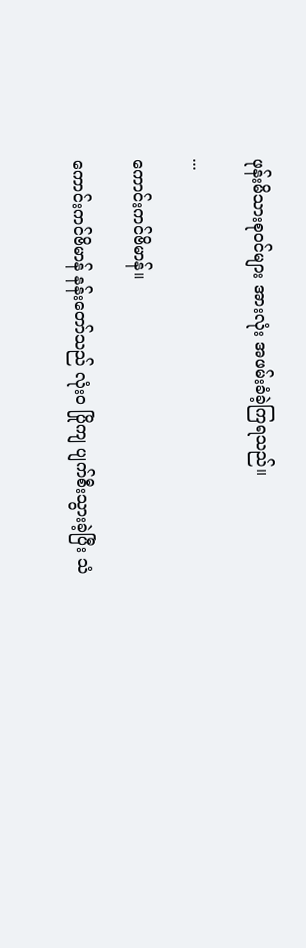ဖုန်းမိသားစုဝင်များ အားလုံး အဖမ်းခံခဲ့ကြရသည်။

...

ကောင်းကင်ဗိမာန်။

ကောင်းကင်ဗိမာန် နန်းတော်သည် လုံးဝ ပြိုကျ ပျက်စီးသွားခဲ့ပြီး သံ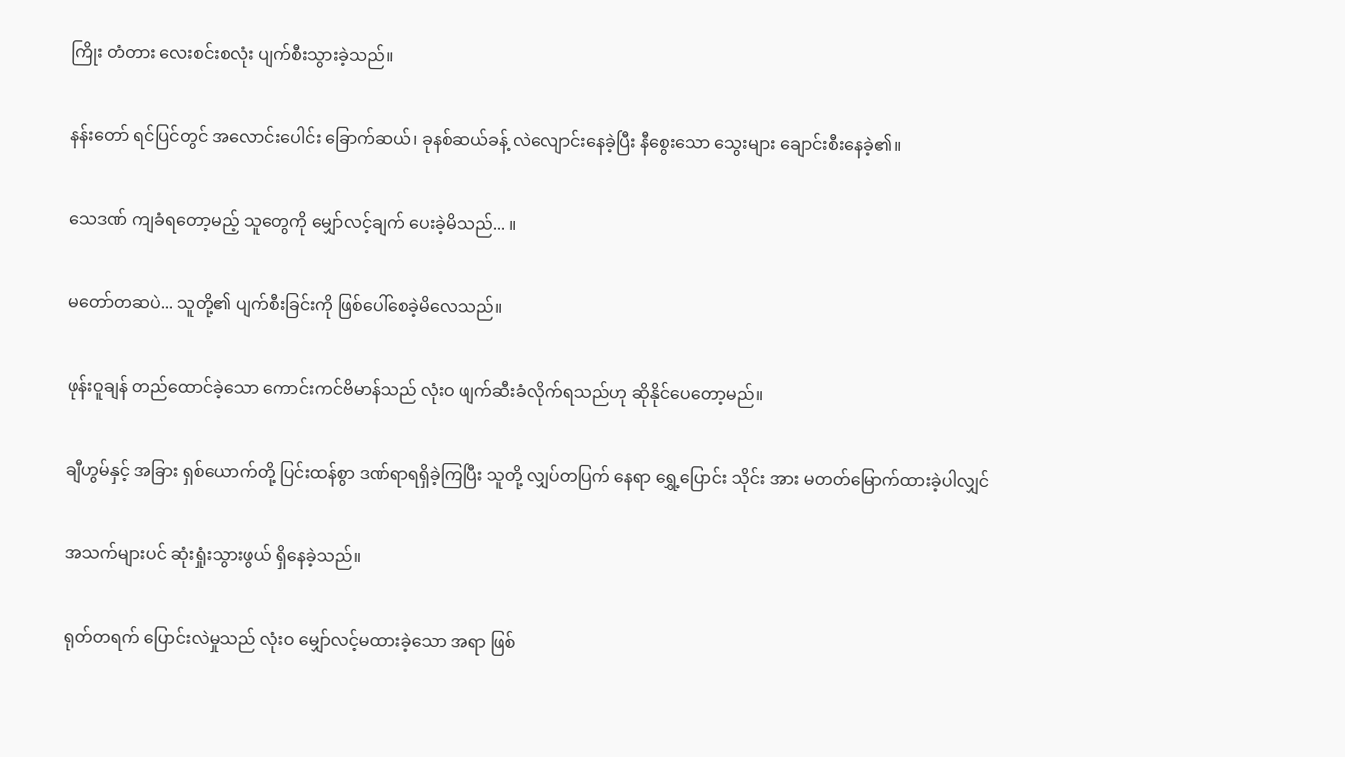ကြိုး တံတား လေးစင်းစလုံး ပျက်စီးသွားခဲ့သည်။

နန်းတော် ရင်ပြင်တွင် အလောင်းပေါင်း ခြောက်ဆယ်၊ ခုနစ်ဆယ်ခန့် လဲလျောင်းနေခဲ့ပြီး နီစွေးသော သွေးများ ချောင်းစီးနေခဲ့၏။

သေဒဏ် ကျခံရတော့မည့် သူတွေကို မျှော်လင့်ချက် ပေးခဲ့မိသည်... ။

မတော်တဆပဲ... သူတို့၏ ပျက်စီးခြင်းကို ဖြစ်ပေါ်စေခဲ့မိလေသည်။

ဖုန်းဝူချန် တည်ထောင်ခဲ့သော ကောင်းကင်ဗိမာန်သည် လုံးဝ ဖျက်ဆီးခံလိုက်ရသည်ဟု ဆိုနိုင်ပေတော့မည်။

ချီဟွမ်နှင့် အခြား ရှစ်ယောက်တို့ ပြင်းထန်စွာ ဒဏ်ရာရရှိခဲ့ကြပြီး သူတို့ လျှပ်တပြက် နေရာ‌ ရွှေ့ပြောင်း သိုင်း အား မတတ်မြောက်ထားခဲ့ပါလျှင်

အသက်များပင် ဆုံးရှုံးသွားဖွယ် ရှိနေခဲ့သည်။

ရုတ်တရက် ပြောင်းလဲမှုသည် လုံးဝ မျှော်လင့်မထားခဲ့သော အရာ ဖြစ်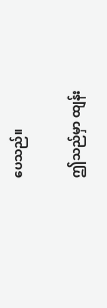ပေသည်။

ဤသည်မှာ ထျန်း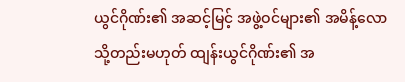ယွင်ဂိုဏ်း၏ အဆင့်မြင့် အဖွဲ့ဝင်များ၏ အမိန့်လော သို့တည်းမဟုတ် ထျန်းယွင်ဂိုဏ်း၏ အ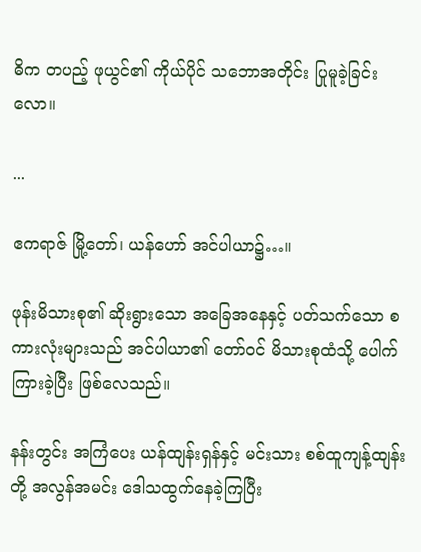ဓိက တပည့် ဖုယွင်၏ ကိုယ်ပိုင် သဘောအတိုင်း ပြုမူခဲ့ခြင်းလော။

...

ဧကရာဇ် မြို့တော်၊ ယန်ဟော် အင်ပါယာ၌…။

ဖုန်းမိသားစု၏ ဆိုးရွားသော အခြေအနေနှင့် ပတ်သက်သော စကားလုံးများသည် အင်ပါယာ၏ တော်ဝင် မိသားစုထံသို့ ပေါက်ကြားခဲ့ပြီး ဖြစ်လေသည်။

နန်းတွင်း အကြံပေး ယန်ထျန်းရှန်နှင့် မင်းသား စစ်ထူကျန့်ထျန်းတို့ အလွန်အမင်း ဒေါသထွက်နေခဲ့ကြပြီး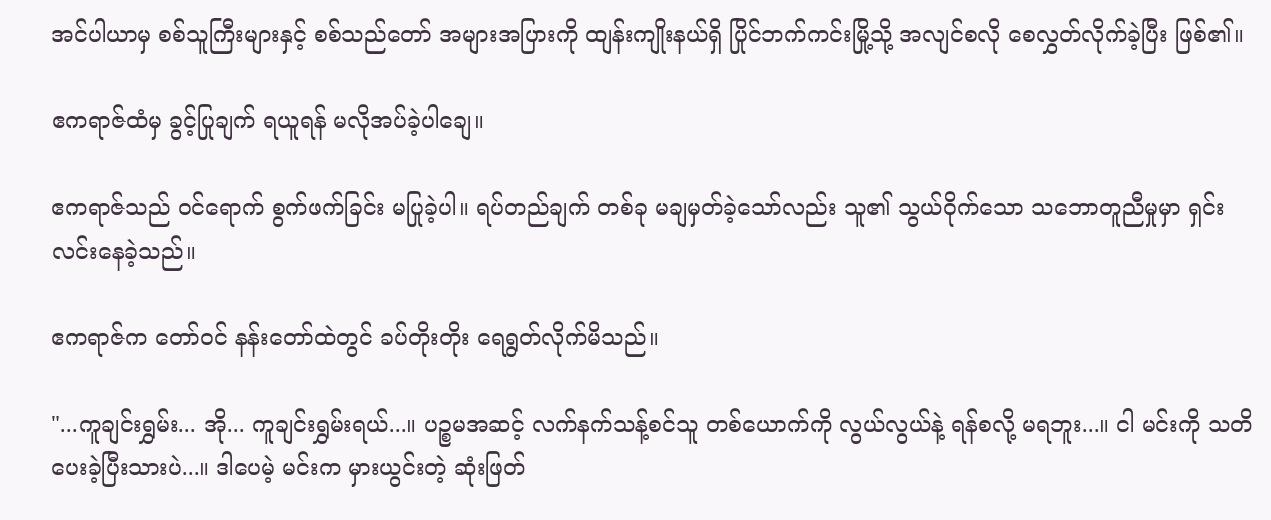အင်ပါယာမှ စစ်သူကြီးများနှင့် စစ်သည်တော် အများအပြားကို ထျန်းကျိုးနယ်ရှိ ပြိုင်ဘက်ကင်းမြို့သို့ အလျင်စလို စေလွှတ်လိုက်ခဲ့ပြီး ဖြစ်၏။

ဧကရာဇ်ထံမှ ခွင့်ပြုချက် ရယူရန် မလိုအပ်ခဲ့ပါချေ။

ဧကရာဇ်သည် ဝင်ရောက် စွက်ဖက်ခြင်း မပြုခဲ့ပါ။ ရပ်တည်ချက် တစ်ခု မချမှတ်ခဲ့သော်လည်း သူ၏ သွယ်ဝိုက်သော သဘောတူညီမှုမှာ ရှင်းလင်းနေခဲ့သည်။

ဧကရာဇ်က တော်ဝင် နန်းတော်ထဲတွင် ခပ်တိုးတိုး ရေရွတ်လိုက်မိသည်။

"...ကူချင်းရွှမ်း... အို... ကူချင်းရွှမ်းရယ်...။ ပဉ္စမအဆင့် လက်နက်သန့်စင်သူ တစ်ယောက်ကို လွယ်လွယ်နဲ့ ရန်စလို့ မရဘူး...။ ငါ မင်းကို သတိပေးခဲ့ပြီးသားပဲ...။ ဒါပေမဲ့ မင်းက မှားယွင်းတဲ့ ဆုံးဖြတ်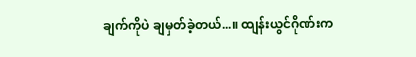ချက်ကိုပဲ ချမှတ်ခဲ့တယ်...။ ထျန်းယွင်ဂိုဏ်းက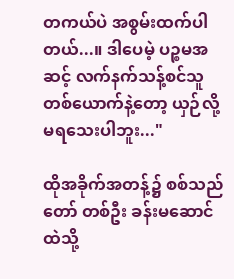တကယ်ပဲ အစွမ်းထက်ပါတယ်...။ ဒါပေမဲ့ ပဉ္စမအဆင့် လက်နက်သန့်စင်သူ တစ်ယောက်နဲ့တော့ ယှဉ်လို့ မရသေးပါဘူး..."

ထိုအခိုက်အတန့်၌ စစ်သည်တော် တစ်ဦး ခန်းမဆောင်ထဲသို့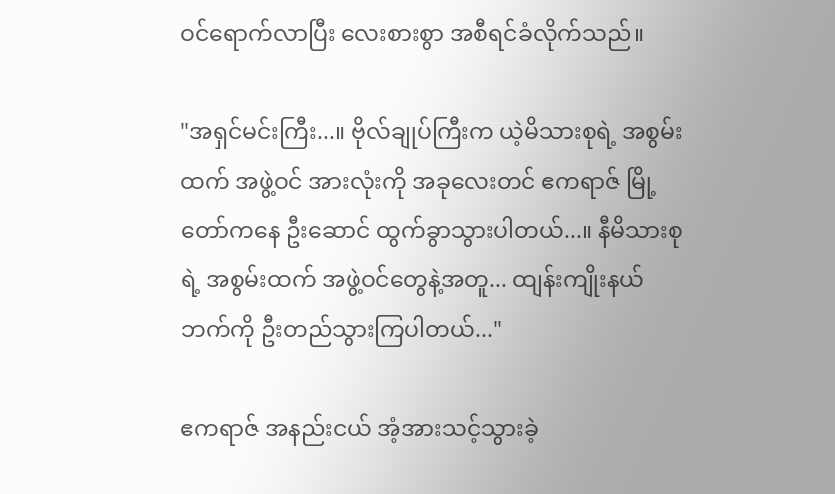ဝင်ရောက်လာပြီး လေးစားစွာ အစီရင်ခံလိုက်သည်။

"အရှင်မင်းကြီး...။ ဗိုလ်ချုပ်ကြီးက ယဲ့မိသားစုရဲ့ အစွမ်းထက် အဖွဲ့ဝင် အားလုံးကို အခုလေးတင် ဧကရာဇ် မြို့တော်ကနေ ဦးဆောင် ထွက်ခွာသွားပါတယ်...။ နီမိသားစုရဲ့ အစွမ်းထက် အဖွဲ့ဝင်တွေနဲ့အတူ... ထျန်းကျိုးနယ်ဘက်ကို ဦးတည်သွားကြပါတယ်..."

ဧကရာဇ် အနည်းငယ် အံ့အားသင့်သွားခဲ့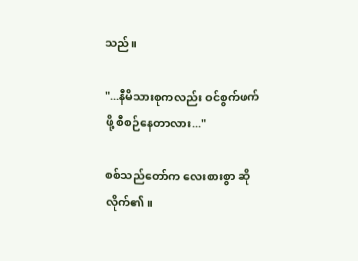သည်။

"...နီမိသားစုကလည်း ဝင်စွက်ဖက်ဖို့ စီစဉ်နေတာလား..."

စစ်သည်တော်က လေးစားစွာ ဆိုလိုက်၏။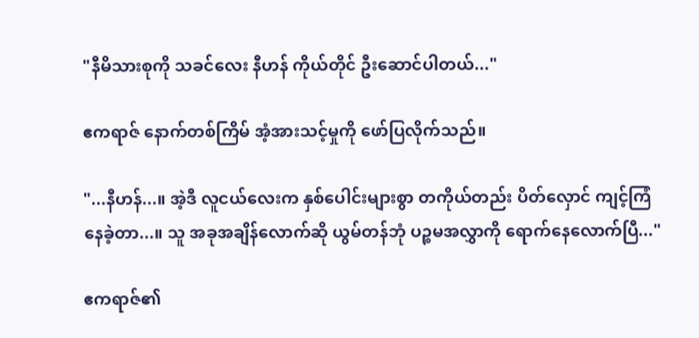"နီမိသားစုကို သခင်လေး နီဟန် ကိုယ်တိုင် ဦးဆောင်ပါတယ်..."

ဧကရာဇ် နောက်တစ်ကြိမ် အံ့အားသင့်မှုကို ဖော်ပြလိုက်သည်။

"...နီဟန်...။ အဲ့ဒီ လူငယ်လေးက နှစ်ပေါင်းများစွာ တကိုယ်တည်း ပိတ်လှောင် ကျင့်ကြံနေခဲ့တာ...။ သူ အခုအချိန်လောက်ဆို ယွမ်တန်ဘုံ ပဉ္စမအလွှာကို ရောက်နေလောက်ပြီ..."

ဧကရာဇ်၏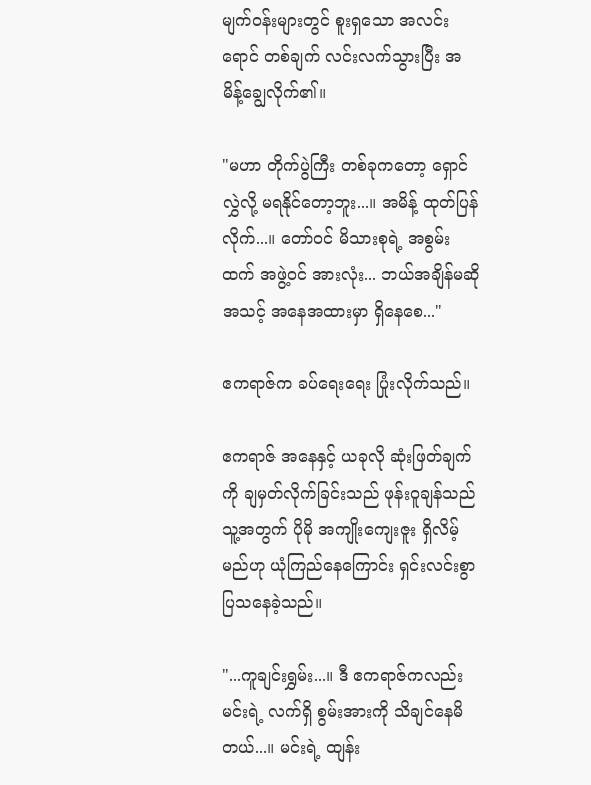မျက်ဝန်းများတွင် စူးရှသော အလင်းရောင် တစ်ချက် လင်းလက်သွားပြီး အမိန့်ချွေလိုက်၏။

"မဟာ တိုက်ပွဲကြီး တစ်ခုကတော့ ရှောင်လွှဲလို့ မရနိုင်တော့ဘူး...။ အမိန့် ထုတ်ပြန်လိုက်...။ တော်ဝင် မိသားစုရဲ့ အစွမ်းထက် အဖွဲ့ဝင် အားလုံး... ဘယ်အချိန်မဆို အသင့် အနေအထားမှာ ရှိနေစေ..."

ဧကရာဇ်က ခပ်ရေးရေး ပြုံးလိုက်သည်။

ဧကရာဇ် အနေနှင့် ယခုလို ဆုံးဖြတ်ချက်ကို ချမှတ်လိုက်ခြင်းသည် ဖုန်းဝူချန်သည် သူ့အတွက် ပိုမို အကျိုးကျေးဇူး ရှိလိမ့်မည်ဟု ယုံကြည်နေကြောင်း ရှင်းလင်းစွာ ပြသနေခဲ့သည်။

"...ကူချင်းရွှမ်း...။ ဒီ ဧကရာဇ်ကလည်း မင်းရဲ့ လက်ရှိ စွမ်းအားကို သိချင်နေမိတယ်...။ မင်းရဲ့ ထျန်း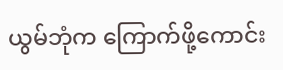ယွမ်ဘုံက ကြောက်ဖို့ကောင်း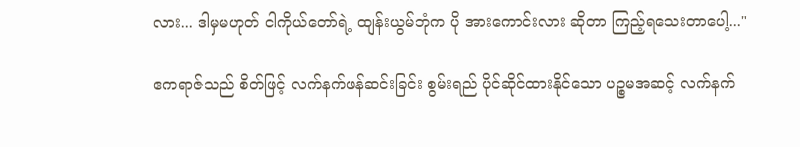လား... ဒါမှမဟုတ် ငါကိုယ်တော်ရဲ့ ထျန်းယွမ်ဘုံက ပို အားကောင်းလား ဆိုတာ ကြည့်ရသေးတာပေါ့..."

ဧကရာဇ်သည် စိတ်ဖြင့် လက်နက်ဖန်ဆင်းခြင်း စွမ်းရည် ပိုင်ဆိုင်ထားနိုင်သော ပဉ္စမအဆင့် လက်နက်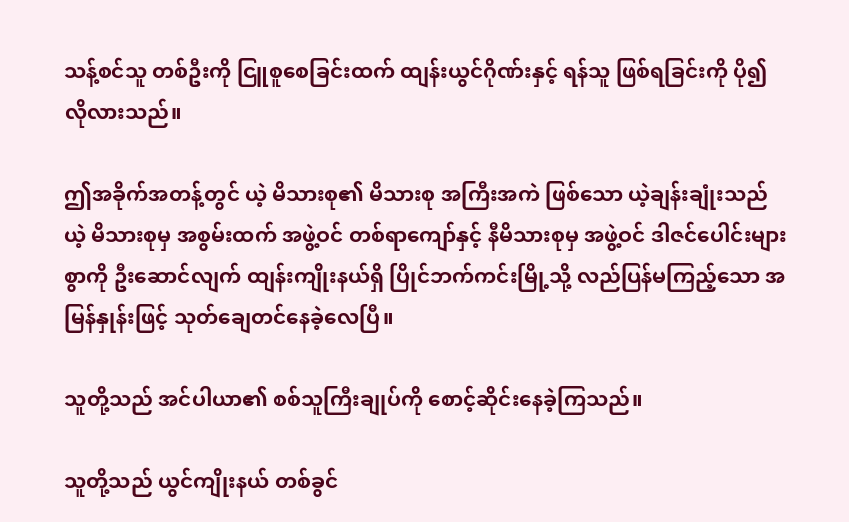သန့်စင်သူ တစ်ဦးကို ငြူစူစေခြင်းထက် ထျန်းယွင်ဂိုဏ်းနှင့် ရန်သူ ဖြစ်ရခြင်းကို ပို၍ လိုလားသည်။

ဤအခိုက်အတန့်တွင် ယဲ့ မိသားစု၏ မိသားစု အကြီးအကဲ ဖြစ်သော ယဲ့ချန်းချုံးသည် ယဲ့ မိသားစုမှ အစွမ်းထက် အဖွဲ့ဝင် တစ်ရာကျော်နှင့် နီမိသားစုမှ အဖွဲ့ဝင် ဒါဇင်ပေါင်းများစွာကို ဦးဆောင်လျက် ထျန်းကျိုးနယ်ရှိ ပြိုင်ဘက်ကင်းမြို့သို့ လည်ပြန်မကြည့်သော အမြန်နှုန်းဖြင့် သုတ်ချေတင်နေခဲ့လေပြီ။

သူတို့သည် အင်ပါယာ၏ စစ်သူကြီးချုပ်ကို စောင့်ဆိုင်းနေခဲ့ကြသည်။

သူတို့သည် ယွင်ကျိုးနယ် တစ်ခွင်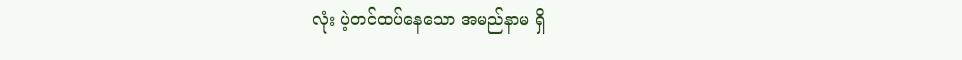လုံး ပဲ့တင်ထပ်နေသော အမည်နာမ ရှိ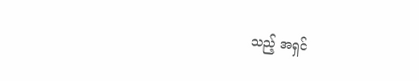သည့် အရှင်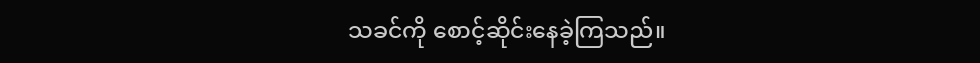သခင်ကို စောင့်ဆိုင်းနေခဲ့ကြသည်။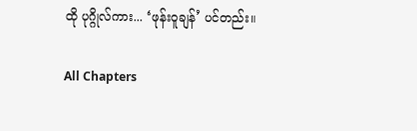ထို ပုဂ္ဂိုလ်ကား... ‘ဖုန်းဝူချန်’ ပင်တည်း။

All Chapters